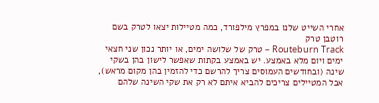אחרי השייט שלנו במפרץ מילפורד, כמה מטיילות יצאו לטרק בשם רוטבן טרק
Routeburn Track – טרק של שלושה ימים, או יותר נכון שני חצאי ימים ויום מלא באמצע. יש באמצע בקתות שאפשר לישון בהן בשקי שינה (ובחודשים העמוסים צריך להרשם כדי להזמין בהן מקום מראש), אבל המטיילים צריכים להביא איתם לא רק את שקי השינה שלהם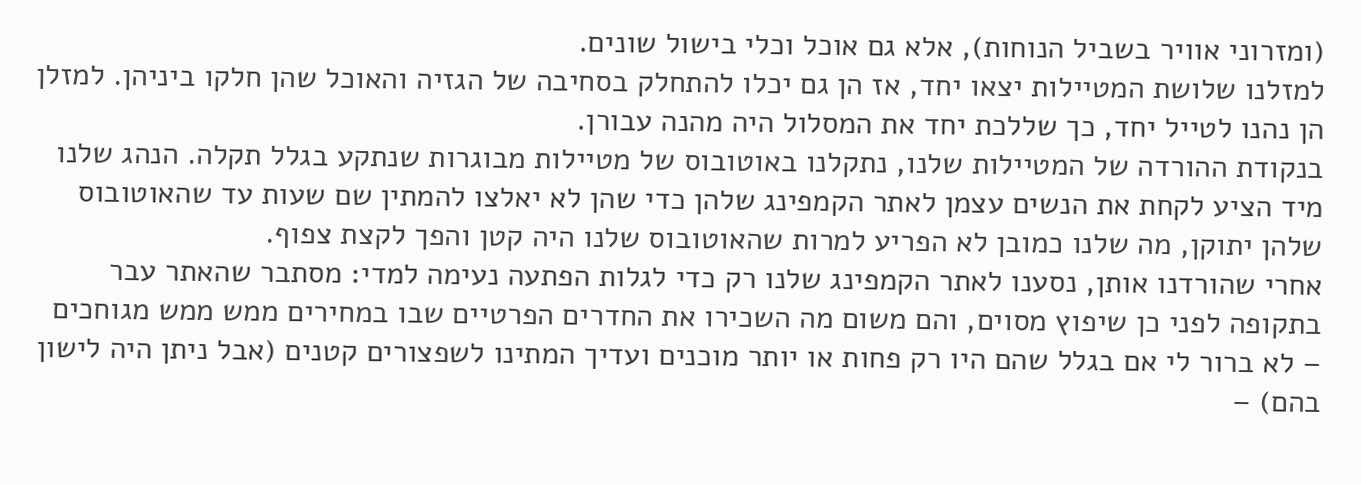(ומזרוני אוויר בשביל הנוחות), אלא גם אוכל וכלי בישול שונים.
למזלנו שלושת המטיילות יצאו יחד, אז הן גם יכלו להתחלק בסחיבה של הגזיה והאוכל שהן חלקו ביניהן. למזלן הן נהנו לטייל יחד, כך שללכת יחד את המסלול היה מהנה עבורן.
בנקודת ההורדה של המטיילות שלנו, נתקלנו באוטובוס של מטיילות מבוגרות שנתקע בגלל תקלה. הנהג שלנו מיד הציע לקחת את הנשים עצמן לאתר הקמפינג שלהן כדי שהן לא יאלצו להמתין שם שעות עד שהאוטובוס שלהן יתוקן, מה שלנו כמובן לא הפריע למרות שהאוטובוס שלנו היה קטן והפך לקצת צפוף.
אחרי שהורדנו אותן, נסענו לאתר הקמפינג שלנו רק כדי לגלות הפתעה נעימה למדי: מסתבר שהאתר עבר בתקופה לפני כן שיפוץ מסוים, והם משום מה השכירו את החדרים הפרטיים שבו במחירים ממש ממש מגוחכים – לא ברור לי אם בגלל שהם היו רק פחות או יותר מוכנים ועדיך המתינו לשפצורים קטנים (אבל ניתן היה לישון בהם) –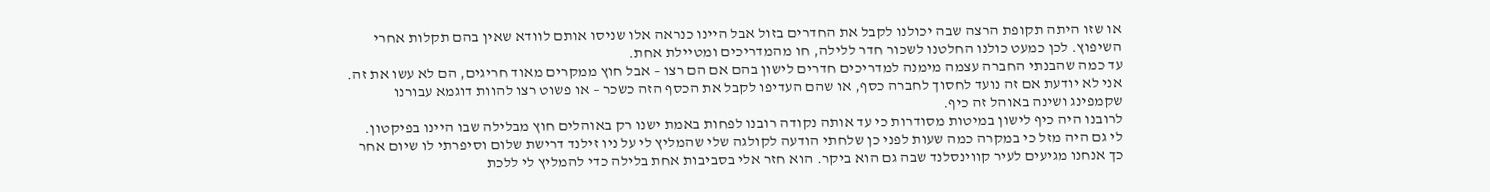או שזו היתה תקופת הרצה שבה יכולנו לקבל את החדרים בזול אבל היינו כנראה אלו שניסו אותם לוודא שאין בהם תקלות אחרי השיפוץ. לכן כמעט כולנו החלטנו לשכור חדר ללילה, חו מהמדריכים ומטיילת אחת.
עד כמה שהבנתי החברה עצמה מימנה למדריכים חדרים לישון בהם אם הם רצו – אבל חוץ ממקרים מאוד חריגים, הם לא עשו את זה. אני לא יודעת אם זה נועד לחסוך לחברה כסף, או שהם העדיפו לקבל את הכסף הזה כשכר – או פשוט רצו להוות דוגמא עבורנו שקמפינג ושינה באוהל זה כיף.
לרובנו היה כיף לישון במיטות מסודרות כי עד אותה נקודה רובנו לפחות באמת ישנו רק באוהלים חוץ מבלילה שבו היינו בפיקטון.
לי גם היה מזל כי במקרה כמה שעות לפני כן שלחתי הודעה לקולגה שלי שהמליץ לי על ניו זילנד דרישת שלום וסיפרתי לו שיום אחר כך אנחנו מגיעים לעיר קווינסלנד שבה גם הוא ביקר. הוא חזר אלי בסביבות אחת בלילה כדי להמליץ לי ללכת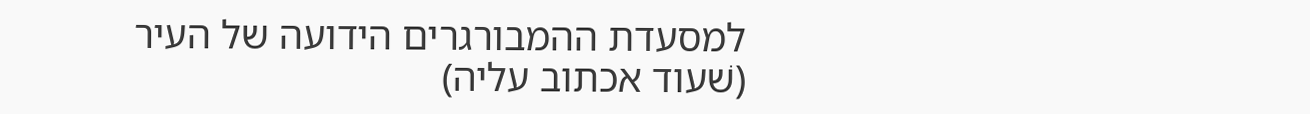למסעדת ההמבורגרים הידועה של העיר (שׁעוד אכתוב עליה)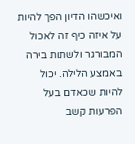ואיכשהו הדיון הפך להיות על איזה כיף זה לאכול המבורגר ולשתות בירה באמצע הלילה. יכול להיות שכאדם בעל הפרעות קשב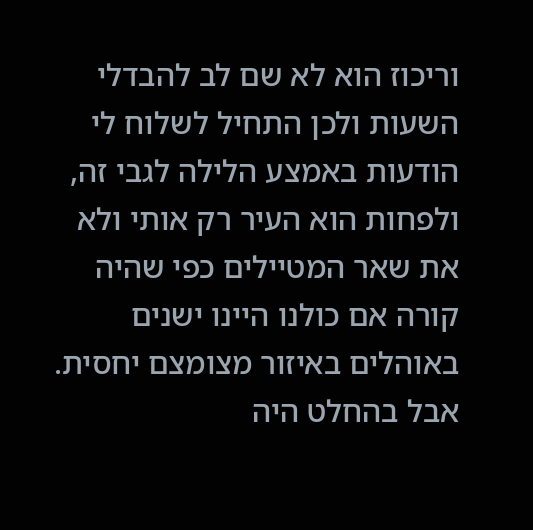וריכוז הוא לא שם לב להבדלי השעות ולכן התחיל לשלוח לי הודעות באמצע הלילה לגבי זה, ולפחות הוא העיר רק אותי ולא את שאר המטיילים כפי שהיה קורה אם כולנו היינו ישנים באוהלים באיזור מצומצם יחסית.
אבל בהחלט היה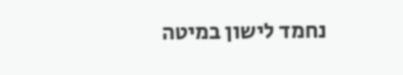נחמד לישון במיטה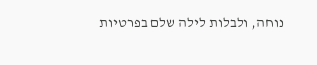נוחה, ולבלות לילה שלם בפרטיות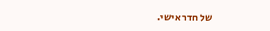של חדר אישי.